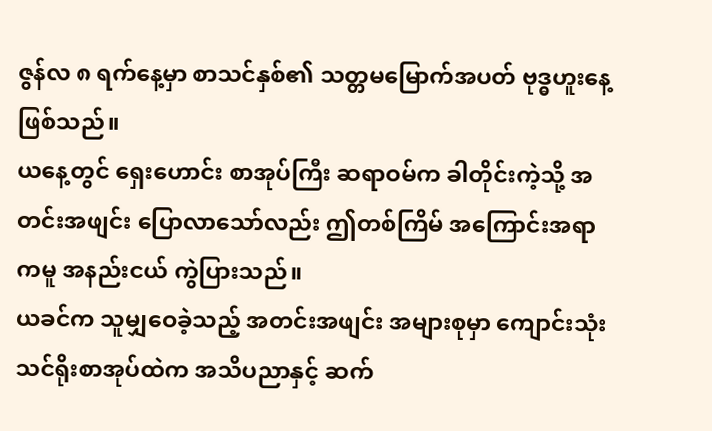ဇွန်လ ၈ ရက်နေ့မှာ စာသင်နှစ်၏ သတ္တမမြောက်အပတ် ဗုဒ္ဓဟူးနေ့ ဖြစ်သည်။
ယနေ့တွင် ရှေးဟောင်း စာအုပ်ကြီး ဆရာဝမ်က ခါတိုင်းကဲ့သို့ အတင်းအဖျင်း ပြောလာသော်လည်း ဤတစ်ကြိမ် အကြောင်းအရာကမူ အနည်းငယ် ကွဲပြားသည်။
ယခင်က သူမျှဝေခဲ့သည့် အတင်းအဖျင်း အများစုမှာ ကျောင်းသုံး သင်ရိုးစာအုပ်ထဲက အသိပညာနှင့် ဆက်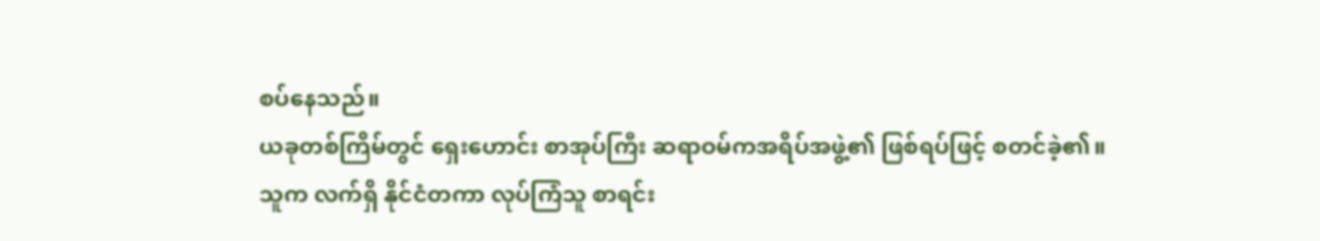စပ်နေသည်။
ယခုတစ်ကြိမ်တွင် ရှေးဟောင်း စာအုပ်ကြီး ဆရာဝမ်ကအရိပ်အဖွဲ့၏ ဖြစ်ရပ်ဖြင့် စတင်ခဲ့၏။
သူက လက်ရှိ နိုင်ငံတကာ လုပ်ကြံသူ စာရင်း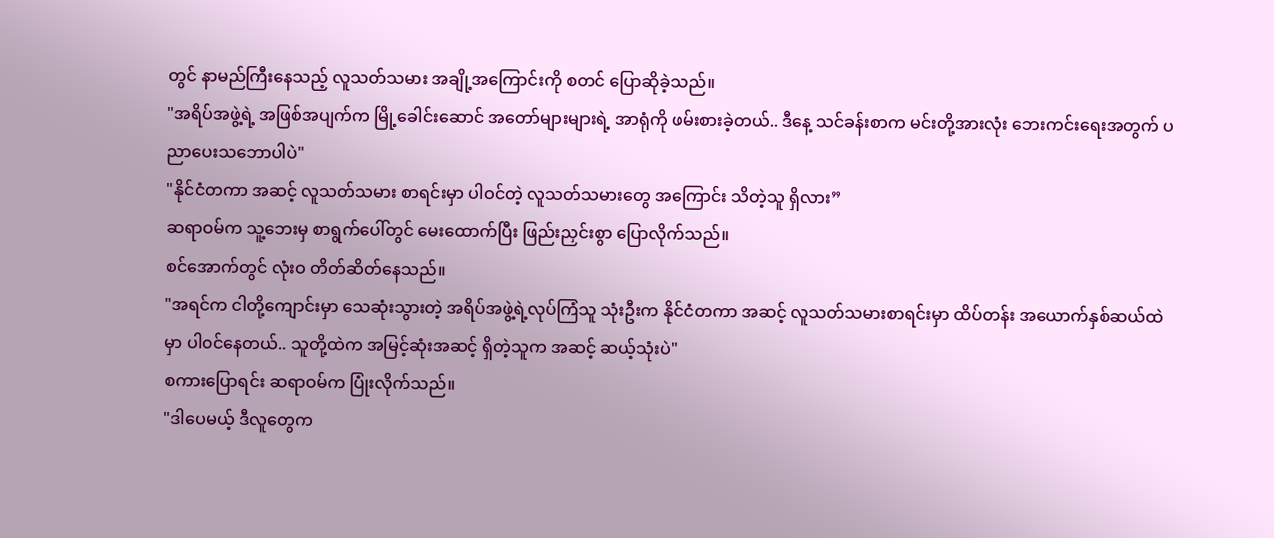တွင် နာမည်ကြီးနေသည့် လူသတ်သမား အချို့အကြောင်းကို စတင် ပြောဆိုခဲ့သည်။
"အရိပ်အဖွဲ့ရဲ့ အဖြစ်အပျက်က မြို့ခေါင်းဆောင် အတော်များများရဲ့ အာရုံကို ဖမ်းစားခဲ့တယ်.. ဒီနေ့ သင်ခန်းစာက မင်းတို့အားလုံး ဘေးကင်းရေးအတွက် ပညာပေးသဘောပါပဲ"
"နိုင်ငံတကာ အဆင့် လူသတ်သမား စာရင်းမှာ ပါဝင်တဲ့ လူသတ်သမားတွေ အကြောင်း သိတဲ့သူ ရှိလား”
ဆရာဝမ်က သူ့ဘေးမှ စာရွက်ပေါ်တွင် မေးထောက်ပြီး ဖြည်းညှင်းစွာ ပြောလိုက်သည်။
စင်အောက်တွင် လုံးဝ တိတ်ဆိတ်နေသည်။
"အရင်က ငါတို့ကျောင်းမှာ သေဆုံးသွားတဲ့ အရိပ်အဖွဲ့ရဲ့လုပ်ကြံသူ သုံးဦးက နိုင်ငံတကာ အဆင့် လူသတ်သမားစာရင်းမှာ ထိပ်တန်း အယောက်နှစ်ဆယ်ထဲမှာ ပါ၀င်နေတယ်.. သူတို့ထဲက အမြင့်ဆုံးအဆင့် ရှိတဲ့သူက အဆင့် ဆယ့်သုံးပဲ"
စကားပြောရင်း ဆရာဝမ်က ပြုံးလိုက်သည်။
"ဒါပေမယ့် ဒီလူတွေက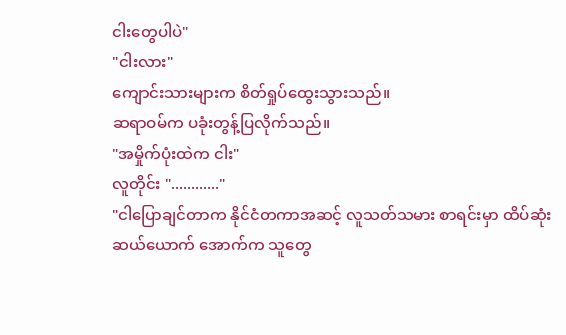ငါးတွေပါပဲ"
"ငါးလား"
ကျောင်းသားများက စိတ်ရှုပ်ထွေးသွားသည်။
ဆရာဝမ်က ပခုံးတွန့်ပြလိုက်သည်။
"အမှိုက်ပုံးထဲက ငါး"
လူတိုင်း "............"
"ငါပြောချင်တာက နိုင်ငံတကာအဆင့် လူသတ်သမား စာရင်းမှာ ထိပ်ဆုံးဆယ်ယောက် အောက်က သူတွေ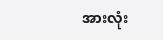အားလုံး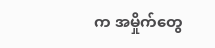က အမှိုက်တွေ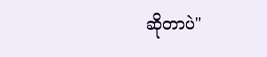ဆိုတာပဲ"